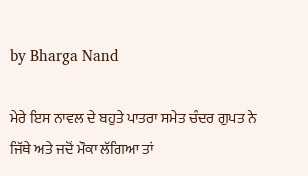by Bharga Nand

ਮੇਰੇ ਇਸ ਨਾਵਲ ਦੇ ਬਹੁਤੇ ਪਾਤਰਾ ਸਮੇਤ ਚੰਦਰ ਗੁਪਤ ਨੇ ਜਿੱਥੇ ਅਤੇ ਜਦੋਂ ਮੌਕਾ ਲੱਗਿਆ ਤਾਂ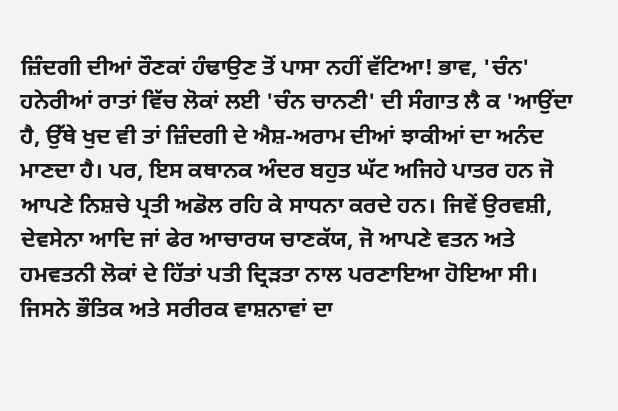ਜ਼ਿੰਦਗੀ ਦੀਆਂ ਰੌਣਕਾਂ ਹੰਢਾਉਣ ਤੋਂ ਪਾਸਾ ਨਹੀਂ ਵੱਟਿਆ! ਭਾਵ, 'ਚੰਨ' ਹਨੇਰੀਆਂ ਰਾਤਾਂ ਵਿੱਚ ਲੋਕਾਂ ਲਈ 'ਚੰਨ ਚਾਨਣੀ' ਦੀ ਸੰਗਾਤ ਲੈ ਕ 'ਆਉਂਦਾ ਹੈ, ਉੱਥੇ ਖੁਦ ਵੀ ਤਾਂ ਜ਼ਿੰਦਗੀ ਦੇ ਐਸ਼-ਅਰਾਮ ਦੀਆਂ ਝਾਕੀਆਂ ਦਾ ਅਨੰਦ ਮਾਣਦਾ ਹੈ। ਪਰ, ਇਸ ਕਥਾਨਕ ਅੰਦਰ ਬਹੁਤ ਘੱਟ ਅਜਿਹੇ ਪਾਤਰ ਹਨ ਜੋ ਆਪਣੇ ਨਿਸ਼ਚੇ ਪ੍ਰਤੀ ਅਡੋਲ ਰਹਿ ਕੇ ਸਾਧਨਾ ਕਰਦੇ ਹਨ। ਜਿਵੇਂ ਉਰਵਸ਼ੀ, ਦੇਵਸੇਨਾ ਆਦਿ ਜਾਂ ਫੇਰ ਆਚਾਰਯ ਚਾਣਕੱਯ, ਜੋ ਆਪਣੇ ਵਤਨ ਅਤੇ ਹਮਵਤਨੀ ਲੋਕਾਂ ਦੇ ਹਿੱਤਾਂ ਪਤੀ ਦ੍ਰਿੜਤਾ ਨਾਲ ਪਰਣਾਇਆ ਹੋਇਆ ਸੀ। ਜਿਸਨੇ ਭੌਤਿਕ ਅਤੇ ਸਰੀਰਕ ਵਾਸ਼ਨਾਵਾਂ ਦਾ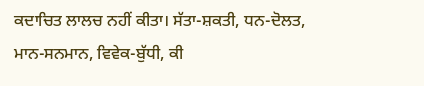ਕਦਾਚਿਤ ਲਾਲਚ ਨਹੀਂ ਕੀਤਾ। ਸੱਤਾ-ਸ਼ਕਤੀ, ਧਨ-ਦੋਲਤ, ਮਾਨ-ਸਨਮਾਨ, ਵਿਵੇਕ-ਬੁੱਧੀ, ਕੀ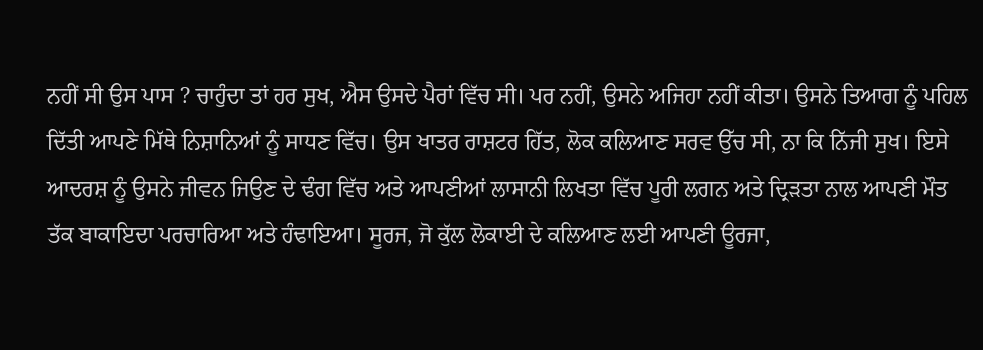ਨਹੀਂ ਸੀ ਉਸ ਪਾਸ ? ਚਾਹੁੰਦਾ ਤਾਂ ਹਰ ਸੁਖ, ਐਸ ਉਸਦੇ ਪੈਰਾਂ ਵਿੱਚ ਸੀ। ਪਰ ਨਹੀਂ, ਉਸਨੇ ਅਜਿਹਾ ਨਹੀਂ ਕੀਤਾ। ਉਸਨੇ ਤਿਆਗ ਨੂੰ ਪਹਿਲ ਦਿੱਤੀ ਆਪਣੇ ਮਿੱਥੇ ਨਿਸ਼ਾਨਿਆਂ ਨੂੰ ਸਾਧਣ ਵਿੱਚ। ਉਸ ਖਾਤਰ ਰਾਸ਼ਟਰ ਹਿੱਤ, ਲੋਕ ਕਲਿਆਣ ਸਰਵ ਉੱਚ ਸੀ, ਨਾ ਕਿ ਨਿੱਜੀ ਸੁਖ। ਇਸੇ ਆਦਰਸ਼ ਨੂੰ ਉਸਨੇ ਜੀਵਨ ਜਿਉਣ ਦੇ ਢੰਗ ਵਿੱਚ ਅਤੇ ਆਪਣੀਆਂ ਲਾਸਾਨੀ ਲਿਖਤਾ ਵਿੱਚ ਪੂਰੀ ਲਗਨ ਅਤੇ ਦ੍ਰਿੜਤਾ ਨਾਲ ਆਪਣੀ ਮੌਤ ਤੱਕ ਬਾਕਾਇਦਾ ਪਰਚਾਰਿਆ ਅਤੇ ਹੰਢਾਇਆ। ਸੂਰਜ, ਜੋ ਕੁੱਲ ਲੋਕਾਈ ਦੇ ਕਲਿਆਣ ਲਈ ਆਪਣੀ ਊਰਜਾ,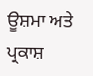ਊਸ਼ਮਾ ਅਤੇ ਪ੍ਰਕਾਸ਼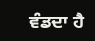ਵੰਡਦਾ ਹੈ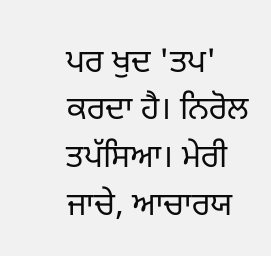ਪਰ ਖੁਦ 'ਤਪ' ਕਰਦਾ ਹੈ। ਨਿਰੋਲ ਤਪੱਸਿਆ। ਮੇਰੀ ਜਾਚੇ, ਆਚਾਰਯ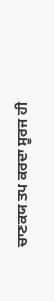ਚਾਣਕਯ ਤਪ ਕਰਦਾ ਸੂਰਜ ਹੀ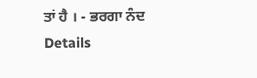ਤਾਂ ਹੈ । - ਭਰਗਾ ਨੰਦ
Details